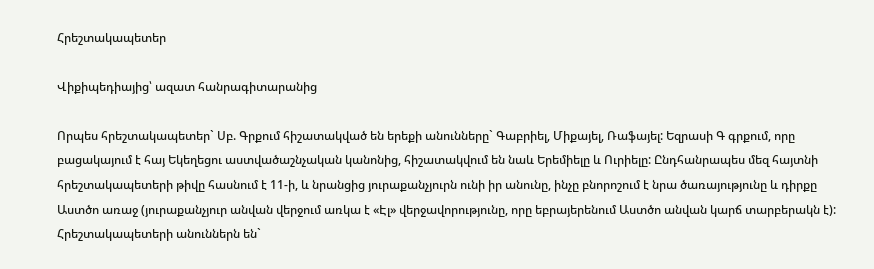Հրեշտակապետեր

Վիքիպեդիայից՝ ազատ հանրագիտարանից

Որպես հրեշտակապետեր` Սբ. Գրքում հիշատակված են երեքի անունները` Գաբրիել, Միքայել, Ռաֆայել: Եզրասի Գ գրքում, որը բացակայում է հայ Եկեղեցու աստվածաշնչական կանոնից, հիշատակվում են նաև Երեմիելը և Ուրիելը: Ընդհանրապես մեզ հայտնի հրեշտակապետերի թիվը հասնում է 11-ի, և նրանցից յուրաքանչյուրն ունի իր անունը, ինչը բնորոշում է նրա ծառայությունը և դիրքը Աստծո առաջ (յուրաքանչյուր անվան վերջում առկա է «Էլ» վերջավորությունը, որը եբրայերենում Աստծո անվան կարճ տարբերակն է): Հրեշտակապետերի անուններն են`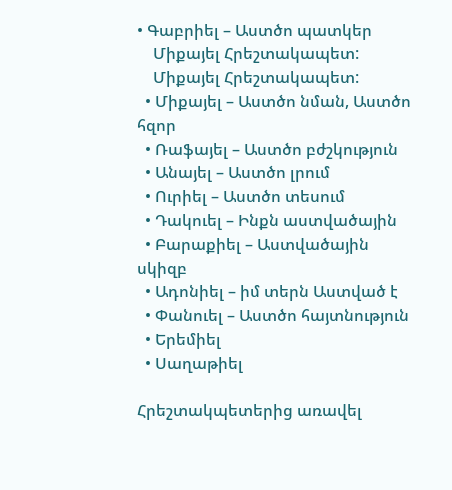• Գաբրիել – Աստծո պատկեր
    Միքայել Հրեշտակապետ:
    Միքայել Հրեշտակապետ:
  • Միքայել – Աստծո նման, Աստծո հզոր
  • Ռաֆայել – Աստծո բժշկություն
  • Անայել – Աստծո լրում
  • Ուրիել – Աստծո տեսում
  • Դակուել – Ինքն աստվածային
  • Բարաքիել – Աստվածային սկիզբ
  • Ադոնիել – իմ տերն Աստված է
  • Փանուել – Աստծո հայտնություն
  • Երեմիել
  • Սաղաթիել

Հրեշտակպետերից առավել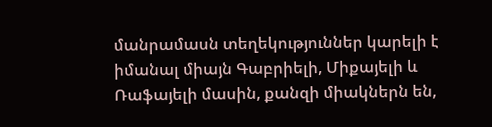մանրամասն տեղեկություններ կարելի է իմանալ միայն Գաբրիելի, Միքայելի և Ռաֆայելի մասին, քանզի միակներն են,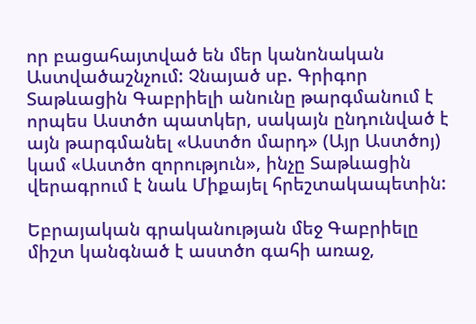որ բացահայտված են մեր կանոնական Աստվածաշնչում: Չնայած սբ. Գրիգոր Տաթևացին Գաբրիելի անունը թարգմանում է որպես Աստծո պատկեր, սակայն ընդունված է այն թարգմանել «Աստծո մարդ» (Այր Աստծոյ) կամ «Աստծո զորություն», ինչը Տաթևացին վերագրում է նաև Միքայել հրեշտակապետին:

Եբրայական գրականության մեջ Գաբրիելը միշտ կանգնած է աստծո գահի առաջ,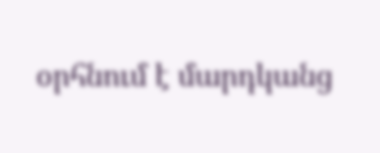օրհնում է մարդկանց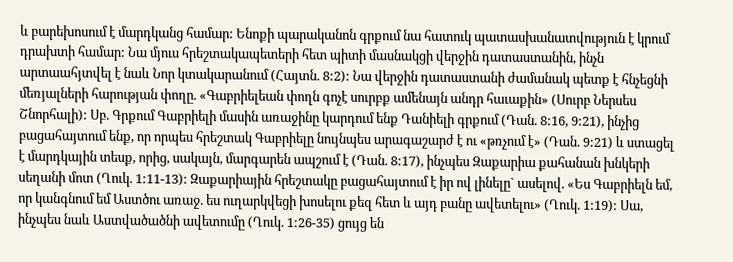և բարեխոսում է մարդկանց համար: Ենոքի պարականոն գրքում նա հատուկ պատասխանատվություն է կրում դրախտի համար: Նա մյուս հրեշտակապետերի հետ պիտի մասնակցի վերջին դատաստանին, ինչն արտաահյտվել է նաև Նոր կտակարանում (Հայտն. 8:2): Նա վերջին դատաստանի ժամանակ պետք է հնչեցնի մեռյալների հարության փողը. «Գաբրիելեան փողն գոչէ սուրբք ամենայն անդր հաւաքին» (Սուրբ Ներսես Շնորհալի): Սբ. Գրքում Գաբրիելի մասին առաջինը կարդում ենք Դանիելի գրքում (Դան. 8:16, 9:21), ինչից բացահայտում ենք, որ որպես հրեշտակ Գաբրիելը նույնպես արագաշարժ է ու «թռչում է» (Դան. 9:21) և ստացել է մարդկային տեսք, որից, սակայն, մարգարեն ապշում է (Դան. 8:17), ինչպես Զաքարիա քահանան խնկերի սեղանի մոտ (Ղուկ. 1:11-13): Զաքարիային հրեշտակը բացահայտում է իր ով լինելը` ասելով. «Ես Գաբրիելն եմ, որ կանգնում եմ Աստծու առաջ. ես ուղարկվեցի խոսելու քեզ հետ և այդ բանը ավետելու» (Ղուկ. 1:19): Սա, ինչպես նաև Աստվածածնի ավետումը (Ղուկ. 1:26-35) ցույց են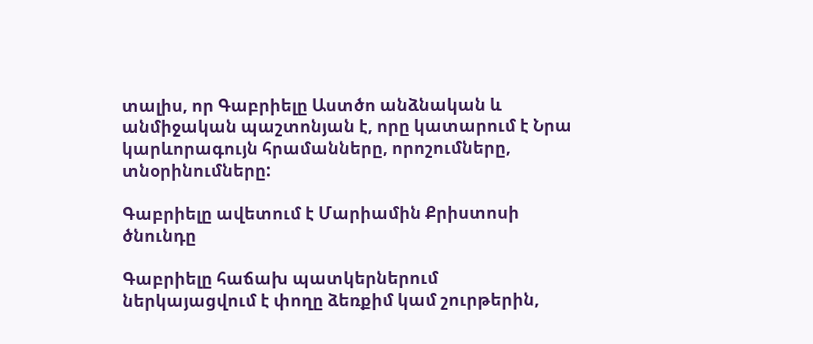տալիս, որ Գաբրիելը Աստծո անձնական և անմիջական պաշտոնյան է, որը կատարում է Նրա կարևորագույն հրամանները, որոշումները, տնօրինումները:

Գաբրիելը ավետում է Մարիամին Քրիստոսի ծնունդը

Գաբրիելը հաճախ պատկերներում ներկայացվում է փողը ձեռքիմ կամ շուրթերին,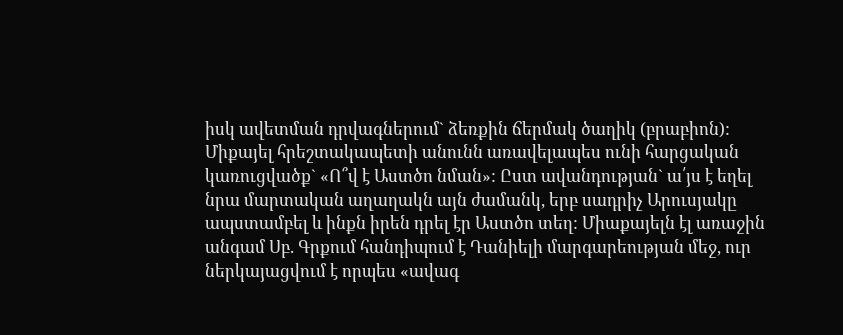իսկ ավետման դրվագներում` ձեռքին ճերմակ ծաղիկ (բրաբիոն): Միքայել հրեշտակապետի անունն առավելապես ունի հարցական կառուցվածք` «Ո՞վ է Աստծո նման»: Ըստ ավանդության` ա՛յս է եղել նրա մարտական աղաղակն այն ժամանկ, երբ սադրիչ Արուսյակը ապստամբել և ինքն իրեն դրել էր Աստծո տեղ: Միաքայելն էլ առաջին անգամ Սբ. Գրքում հանդիպում է Դանիելի մարգարեության մեջ, ուր ներկայացվում է որպես «ավագ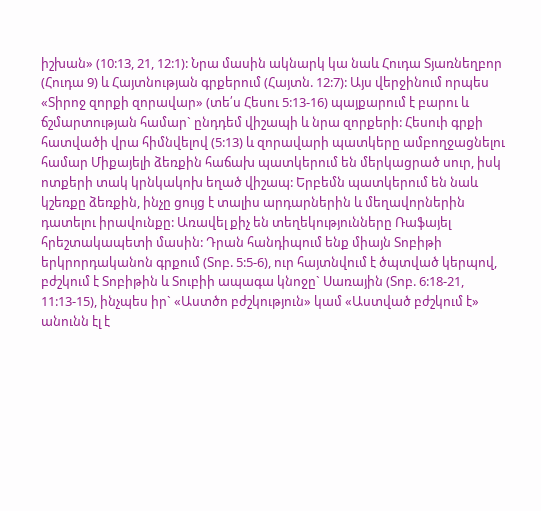իշխան» (10:13, 21, 12:1): Նրա մասին ակնարկ կա նաև Հուդա Տյառնեղբոր (Հուդա 9) և Հայտնության գրքերում (Հայտն. 12:7): Այս վերջինում որպես «Տիրոջ զորքի զորավար» (տե՛ս Հեսու 5:13-16) պայքարում է բարու և ճշմարտության համար` ընդդեմ վիշապի և նրա զորքերի: Հեսուի գրքի հատվածի վրա հիմնվելով (5:13) և զորավարի պատկերը ամբողջացնելու համար Միքայելի ձեռքին հաճախ պատկերում են մերկացրած սուր, իսկ ոտքերի տակ կրնկակոխ եղած վիշապ: Երբեմն պատկերում են նաև կշեռքը ձեռքին, ինչը ցույց է տալիս արդարներին և մեղավորներին դատելու իրավունքը: Առավել քիչ են տեղեկությունները Ռաֆայել հրեշտակապետի մասին: Դրան հանդիպում ենք միայն Տոբիթի երկրորդականոն գրքում (Տոբ. 5:5-6), ուր հայտնվում է ծպտված կերպով, բժշկում է Տոբիթին և Տուբիի ապագա կնոջը` Սառային (Տոբ. 6:18-21, 11:13-15), ինչպես իր` «Աստծո բժշկություն» կամ «Աստված բժշկում է» անունն էլ է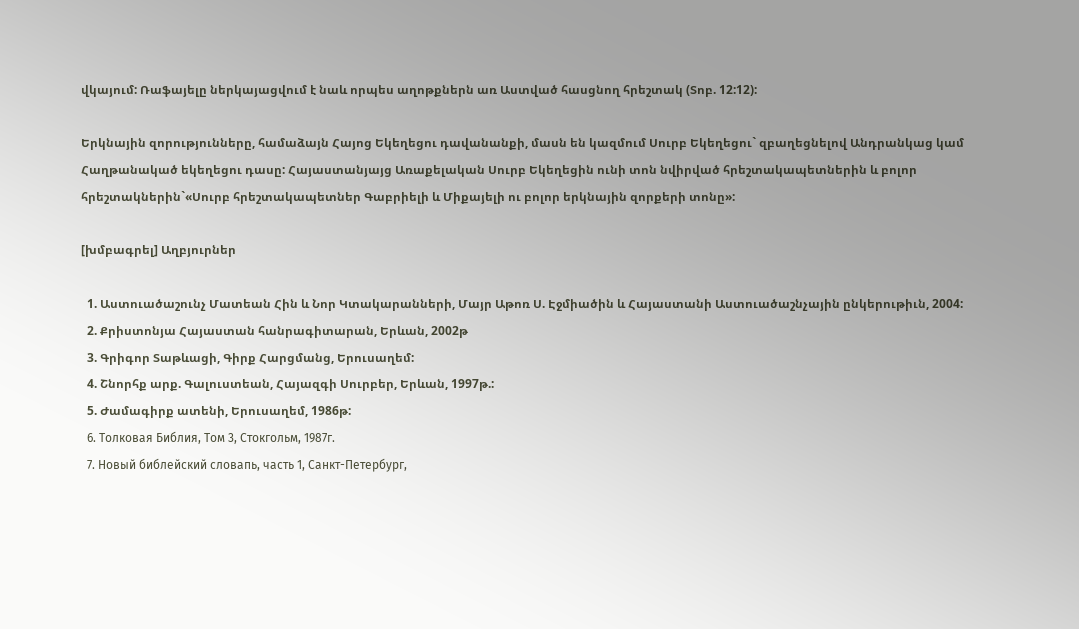վկայում: Ռաֆայելը ներկայացվում է նաև որպես աղոթքներն առ Աստված հասցնող հրեշտակ (Տոբ. 12:12):

Երկնային զորությունները, համաձայն Հայոց Եկեղեցու դավանանքի, մասն են կազմում Սուրբ Եկեղեցու` զբաղեցնելով Անդրանկաց կամ Հաղթանակած եկեղեցու դասը: Հայաստանյայց Առաքելական Սուրբ Եկեղեցին ունի տոն նվիրված հրեշտակապետներին և բոլոր հրեշտակներին`«Սուրբ հրեշտակապետներ Գաբրիելի և Միքայելի ու բոլոր երկնային զորքերի տոնը»:

[խմբագրել] Աղբյուրներ

  1. Աստուածաշունչ Մատեան Հին և Նոր Կտակարանների, Մայր Աթոռ Ս. Էջմիածին և Հայաստանի Աստուածաշնչային ընկերութիւն, 2004:
  2. Քրիստոնյա Հայաստան հանրագիտարան, Երևան, 2002թ
  3. Գրիգոր Տաթևացի, Գիրք Հարցմանց, Երուսաղեմ:
  4. Շնորհք արք. Գալուստեան, Հայազգի Սուրբեր, Երևան, 1997թ.:
  5. Ժամագիրք ատենի, Երուսաղեմ, 1986թ:
  6. Толковая Библия, Том 3, Стокгольм, 1987г.
  7. Новый библейский словапь, часть 1, Санкт-Петербург,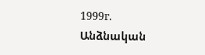1999г.
Անձնական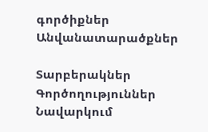գործիքներ
Անվանատարածքներ

Տարբերակներ
Գործողություններ
Նավարկում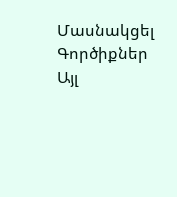Մասնակցել
Գործիքներ
Այլ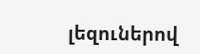լեզուներով